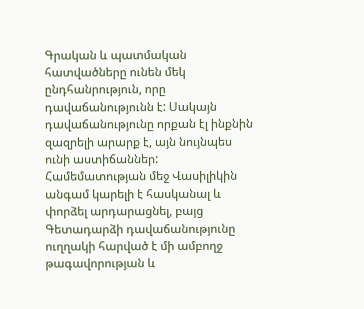Գրական և պատմական հատվածները ունեն մեկ ընդհանրություն, որը դավաճանությունն է: Սակայն դավաճանությունը որքան էլ ինքնին զազրելի արարք է, այն նույնպես ունի աստիճաններ: Համեմատության մեջ Վասիլիկին անգամ կարելի է հասկանալ և փորձել արդարացնել, բայց Գետադարձի դավաճանությունը ուղղակի հարված է մի ամբողջ թագավորության և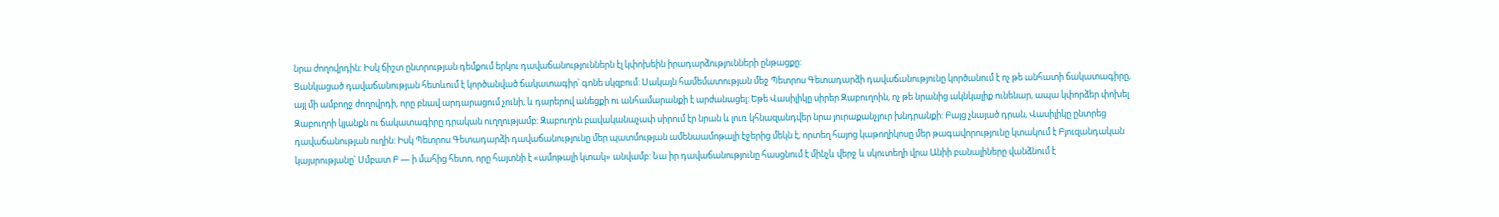նրա ժողովրդին: Իսկ ճիշտ ընտրության դեմքում երկու դավաճանություններն էլ կփոխեին իրադարձությունների ընթացքը:
Ցանկացած դավաճանության հետևում է կործանված ճակատագիր՝ գոնե սկզբում: Սակայն համեմատության մեջ Պետրոս Գետադարձի դավաճանությունը կործանում է ոչ թե անհատի ճակատագիրը, այլ մի ամբողջ ժողովրդի, որը բնավ արդարացում չունի, և դարերով անեցքի ու անհամարանքի է արժանացել: Եթե Վասիլիկը սիրեր Զաբուղոին, ոչ թե նրանից ակնկալիք ունենար, ապա կփորձեր փոխել Զաբուղոի կյանքն ու ճակատագիրը դրական ուղղությամբ: Զաբուղոն բավականաչափ սիրում էր նրան և լուռ կհնազանդվեր նրա յուրաքանչյուր խնդրանքի: Բայց չնայած դրան, Վասիլիկը ընտրեց դավաճանության ուղին: Իսկ Պետրոս Գետադարձի դավաճանությունը մեր պատմության ամենաամոթալի էջերից մեկն է, որտեղ հայոց կաթողիկոսը մեր թագավորությունը կտակում է Բյուզանդական կայսրությանը՝ Սմբատ Բ — ի մահից հետո, որը հայտնի է «ամոթալի կտակ» անվամբ: Նա իր դավաճանությունը հասցնում է մինչև վերջ և սկուտեղի վրա Անիի բանալիները վանձնում է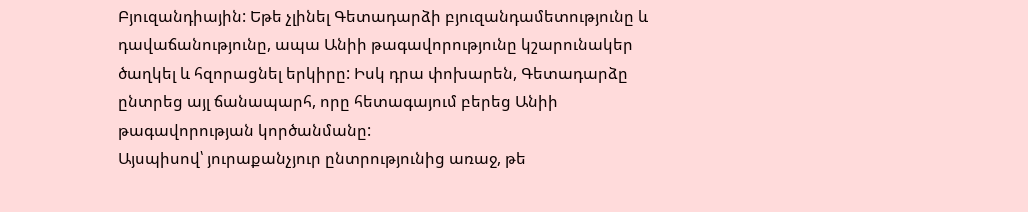Բյուզանդիային: Եթե չլինել Գետադարձի բյուզանդամետությունը և դավաճանությունը, ապա Անիի թագավորությունը կշարունակեր ծաղկել և հզորացնել երկիրը: Իսկ դրա փոխարեն, Գետադարձը ընտրեց այլ ճանապարհ, որը հետագայում բերեց Անիի թագավորության կործանմանը:
Այսպիսով՝ յուրաքանչյուր ընտրությունից առաջ, թե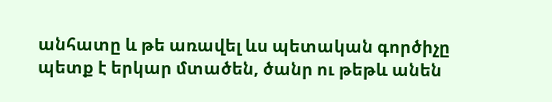անհատը և թե առավել ևս պետական գործիչը պետք է երկար մտածեն, ծանր ու թեթև անեն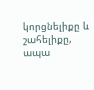կորցնելիքը և շահելիքը, ապա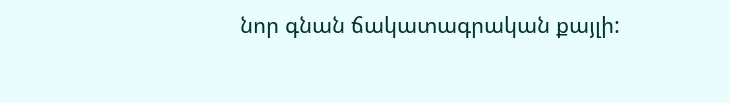նոր գնան ճակատագրական քայլի: